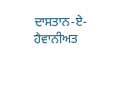ਦਾਸਤਾਨ-ਏ-ਹੈਵਾਨੀਅਤ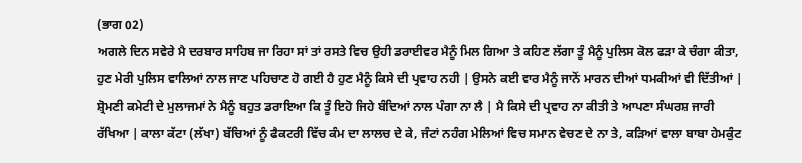(ਭਾਗ 02)
ਅਗਲੇ ਦਿਨ ਸਵੇਰੇ ਮੈ ਦਰਬਾਰ ਸਾਹਿਬ ਜਾ ਰਿਹਾ ਸਾਂ ਤਾਂ ਰਸਤੇ ਵਿਚ ਉਹੀ ਡਰਾਈਵਰ ਮੈਨੂੰ ਮਿਲ ਗਿਆ ਤੇ ਕਹਿਣ ਲੱਗਾ ਤੂੰ ਮੈਨੂੰ ਪੁਲਿਸ ਕੋਲ ਫੜਾ ਕੇ ਚੰਗਾ ਕੀਤਾ, ਹੁਣ ਮੇਰੀ ਪੁਲਿਸ ਵਾਲਿਆਂ ਨਾਲ ਜਾਣ ਪਹਿਚਾਣ ਹੋ ਗਈ ਹੈ ਹੁਣ ਮੈਨੂੰ ਕਿਸੇ ਦੀ ਪ੍ਰਵਾਹ ਨਹੀ | ਉਸਨੇ ਕਈ ਵਾਰ ਮੈਨੂੰ ਜਾਨੋਂ ਮਾਰਨ ਦੀਆਂ ਧਮਕੀਆਂ ਵੀ ਦਿੱਤੀਆਂ | ਸ਼੍ਰੋਮਣੀ ਕਮੇਟੀ ਦੇ ਮੁਲਾਜਮਾਂ ਨੇ ਮੈਨੂੰ ਬਹੁਤ ਡਰਾਇਆ ਕਿ ਤੂੰ ਇਹੋ ਜਿਹੇ ਬੰਦਿਆਂ ਨਾਲ ਪੰਗਾ ਨਾ ਲੈ | ਮੈ ਕਿਸੇ ਦੀ ਪ੍ਰਵਾਹ ਨਾ ਕੀਤੀ ਤੇ ਆਪਣਾ ਸੰਘਰਸ਼ ਜਾਰੀ ਰੱਖਿਆ | ਕਾਲਾ ਕੱਟਾ (ਲੱਖਾ) ਬੱਚਿਆਂ ਨੂੰ ਫੈਕਟਰੀ ਵਿੱਚ ਕੰਮ ਦਾ ਲਾਲਚ ਦੇ ਕੇ, ਜੰਟਾਂ ਨਹੰਗ ਮੇਲਿਆਂ ਵਿਚ ਸਮਾਨ ਵੇਚਣ ਦੇ ਨਾ ਤੇ, ਕੜਿਆਂ ਵਾਲਾ ਬਾਬਾ ਹੇਮਕੁੰਟ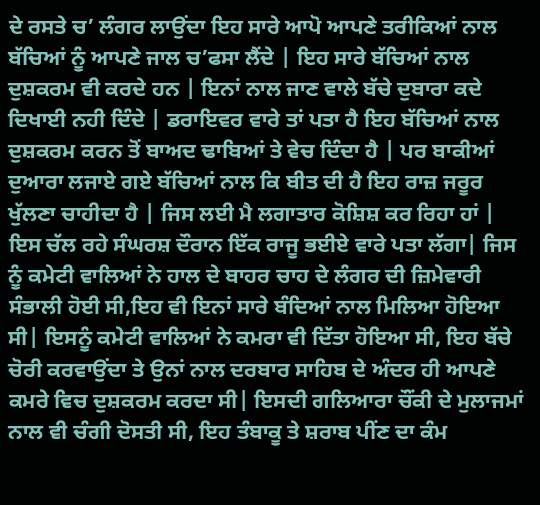ਦੇ ਰਸਤੇ ਚ’ ਲੰਗਰ ਲਾਉਂਦਾ ਇਹ ਸਾਰੇ ਆਪੋ ਆਪਣੇ ਤਰੀਕਿਆਂ ਨਾਲ ਬੱਚਿਆਂ ਨੂੰ ਆਪਣੇ ਜਾਲ ਚ’ਫਸਾ ਲੈਂਦੇ | ਇਹ ਸਾਰੇ ਬੱਚਿਆਂ ਨਾਲ ਦੁਸ਼ਕਰਮ ਵੀ ਕਰਦੇ ਹਨ | ਇਨਾਂ ਨਾਲ ਜਾਣ ਵਾਲੇ ਬੱਚੇ ਦੁਬਾਰਾ ਕਦੇ ਦਿਖਾਈ ਨਹੀ ਦਿੰਦੇ | ਡਰਾਇਵਰ ਵਾਰੇ ਤਾਂ ਪਤਾ ਹੈ ਇਹ ਬੱਚਿਆਂ ਨਾਲ ਦੁਸ਼ਕਰਮ ਕਰਨ ਤੋਂ ਬਾਅਦ ਢਾਬਿਆਂ ਤੇ ਵੇਚ ਦਿੰਦਾ ਹੈ | ਪਰ ਬਾਕੀਆਂ ਦੁਆਰਾ ਲਜਾਏ ਗਏ ਬੱਚਿਆਂ ਨਾਲ ਕਿ ਬੀਤ ਦੀ ਹੈ ਇਹ ਰਾਜ਼ ਜਰੂਰ ਖੁੱਲਣਾ ਚਾਹੀਦਾ ਹੈ | ਜਿਸ ਲਈ ਮੈ ਲਗਾਤਾਰ ਕੋਸ਼ਿਸ਼ ਕਰ ਰਿਹਾ ਹਾਂ |
ਇਸ ਚੱਲ ਰਹੇ ਸੰਘਰਸ਼ ਦੌਰਾਨ ਇੱਕ ਰਾਜੂ ਭਈਏ ਵਾਰੇ ਪਤਾ ਲੱਗਾ| ਜਿਸ ਨੂੰ ਕਮੇਟੀ ਵਾਲਿਆਂ ਨੇ ਹਾਲ ਦੇ ਬਾਹਰ ਚਾਹ ਦੇ ਲੰਗਰ ਦੀ ਜ਼ਿਮੇਵਾਰੀ ਸੰਭਾਲੀ ਹੋਈ ਸੀ,ਇਹ ਵੀ ਇਨਾਂ ਸਾਰੇ ਬੰਦਿਆਂ ਨਾਲ ਮਿਲਿਆ ਹੋਇਆ ਸੀ| ਇਸਨੂੰ ਕਮੇਟੀ ਵਾਲਿਆਂ ਨੇ ਕਮਰਾ ਵੀ ਦਿੱਤਾ ਹੋਇਆ ਸੀ, ਇਹ ਬੱਚੇ ਚੋਰੀ ਕਰਵਾਉਂਦਾ ਤੇ ਉਨਾਂ ਨਾਲ ਦਰਬਾਰ ਸਾਹਿਬ ਦੇ ਅੰਦਰ ਹੀ ਆਪਣੇ ਕਮਰੇ ਵਿਚ ਦੁਸ਼ਕਰਮ ਕਰਦਾ ਸੀ| ਇਸਦੀ ਗਲਿਆਰਾ ਚੌਂਕੀ ਦੇ ਮੁਲਾਜਮਾਂ ਨਾਲ ਵੀ ਚੰਗੀ ਦੋਸਤੀ ਸੀ, ਇਹ ਤੰਬਾਕੂ ਤੇ ਸ਼ਰਾਬ ਪੀਂਣ ਦਾ ਕੰਮ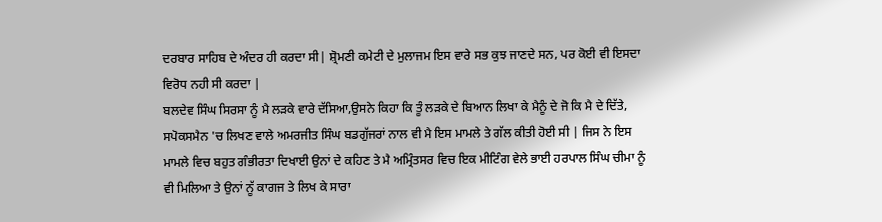ਦਰਬਾਰ ਸਾਹਿਬ ਦੇ ਅੰਦਰ ਹੀ ਕਰਦਾ ਸੀ| ਸ਼੍ਰੋਮਣੀ ਕਮੇਟੀ ਦੇ ਮੁਲਾਜਮ ਇਸ ਵਾਰੇ ਸਭ ਕੁਝ ਜਾਣਦੇ ਸਨ, ਪਰ ਕੋਈ ਵੀ ਇਸਦਾ ਵਿਰੋਧ ਨਹੀ ਸੀ ਕਰਦਾ |
ਬਲਦੇਵ ਸਿੰਘ ਸਿਰਸਾ ਨੂੰ ਮੈ ਲੜਕੇ ਵਾਰੇ ਦੱਸਿਆ,ਉਸਨੇ ਕਿਹਾ ਕਿ ਤੂੰ ਲੜਕੇ ਦੇ ਬਿਆਨ ਲਿਖਾ ਕੇ ਮੈਨੂੰ ਦੇ ਜੋ ਕਿ ਮੈ ਦੇ ਦਿੱਤੇ, ਸਪੋਕਸਮੈਨ 'ਚ ਲਿਖਣ ਵਾਲੇ ਅਮਰਜੀਤ ਸਿੰਘ ਬਡਗੁੱਜਰਾਂ ਨਾਲ ਵੀ ਮੈ ਇਸ ਮਾਮਲੇ ਤੇ ਗੱਲ ਕੀਤੀ ਹੋਈ ਸੀ | ਜਿਸ ਨੇ ਇਸ ਮਾਮਲੇ ਵਿਚ ਬਹੁਤ ਗੰਭੀਰਤਾ ਦਿਖਾਈ ਉਨਾਂ ਦੇ ਕਹਿਣ ਤੇ ਮੈ ਅਮ੍ਰਿੰਤਸਰ ਵਿਚ ਇਕ ਮੀਟਿੰਗ ਵੇਲੇ ਭਾਈ ਹਰਪਾਲ ਸਿੰਘ ਚੀਮਾ ਨੂੰ ਵੀ ਮਿਲਿਆ ਤੇ ਉਨਾਂ ਨੂੱ ਕਾਗਜ ਤੇ ਲਿਖ ਕੇ ਸਾਰਾ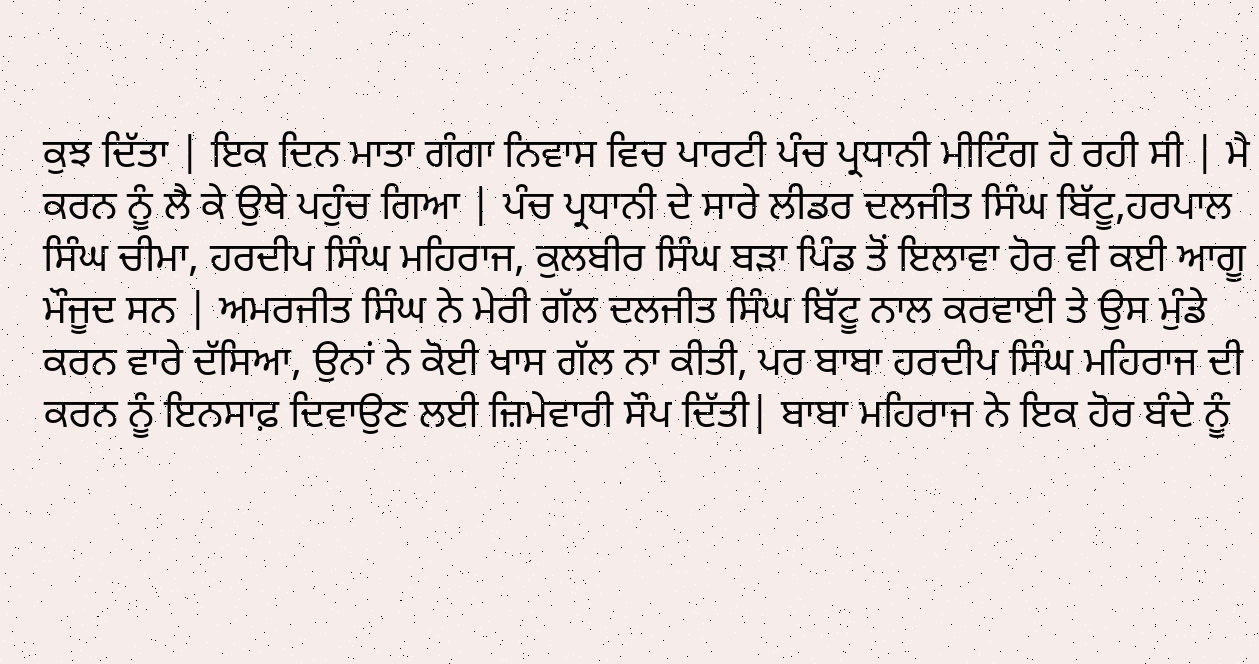ਕੁਝ ਦਿੱਤਾ | ਇਕ ਦਿਨ ਮਾਤਾ ਗੰਗਾ ਨਿਵਾਸ ਵਿਚ ਪਾਰਟੀ ਪੰਚ ਪ੍ਰਧਾਨੀ ਮੀਟਿੰਗ ਹੋ ਰਹੀ ਸੀ | ਮੈ ਕਰਨ ਨੂੰ ਲੈ ਕੇ ਉਥੇ ਪਹੁੰਚ ਗਿਆ | ਪੰਚ ਪ੍ਰਧਾਨੀ ਦੇ ਸਾਰੇ ਲੀਡਰ ਦਲਜੀਤ ਸਿੰਘ ਬਿੱਟੂ,ਹਰਪਾਲ ਸਿੰਘ ਚੀਮਾ, ਹਰਦੀਪ ਸਿੰਘ ਮਹਿਰਾਜ, ਕੁਲਬੀਰ ਸਿੰਘ ਬੜਾ ਪਿੰਡ ਤੋਂ ਇਲਾਵਾ ਹੋਰ ਵੀ ਕਈ ਆਗੂ ਮੌਜੂਦ ਸਨ | ਅਮਰਜੀਤ ਸਿੰਘ ਨੇ ਮੇਰੀ ਗੱਲ ਦਲਜੀਤ ਸਿੰਘ ਬਿੱਟੂ ਨਾਲ ਕਰਵਾਈ ਤੇ ਉਸ ਮੁੰਡੇ ਕਰਨ ਵਾਰੇ ਦੱਸਿਆ, ਉਨਾਂ ਨੇ ਕੋਈ ਖਾਸ ਗੱਲ ਨਾ ਕੀਤੀ, ਪਰ ਬਾਬਾ ਹਰਦੀਪ ਸਿੰਘ ਮਹਿਰਾਜ ਦੀ ਕਰਨ ਨੂੰ ਇਨਸਾਫ਼ ਦਿਵਾਉਣ ਲਈ ਜ਼ਿਮੇਵਾਰੀ ਸੌਪ ਦਿੱਤੀ| ਬਾਬਾ ਮਹਿਰਾਜ ਨੇ ਇਕ ਹੋਰ ਬੰਦੇ ਨੂੰ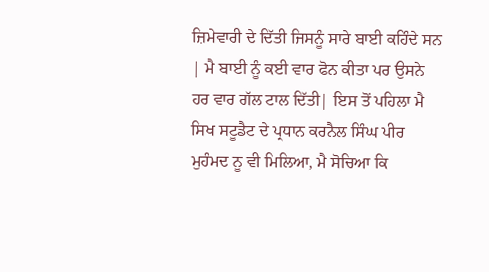ਜ਼ਿਮੇਵਾਰੀ ਦੇ ਦਿੱਤੀ ਜਿਸਨੂੰ ਸਾਰੇ ਬਾਈ ਕਹਿੰਦੇ ਸਨ | ਮੈ ਬਾਈ ਨੂੰ ਕਈ ਵਾਰ ਫੋਨ ਕੀਤਾ ਪਰ ਉਸਨੇ ਹਰ ਵਾਰ ਗੱਲ ਟਾਲ ਦਿੱਤੀ| ਇਸ ਤੋਂ ਪਹਿਲਾ ਮੈ ਸਿਖ ਸਟੂਡੈਟ ਦੇ ਪ੍ਰਧਾਨ ਕਰਨੈਲ ਸਿੰਘ ਪੀਰ ਮੁਹੰਮਦ ਨੂ ਵੀ ਮਿਲਿਆ, ਮੈ ਸੋਚਿਆ ਕਿ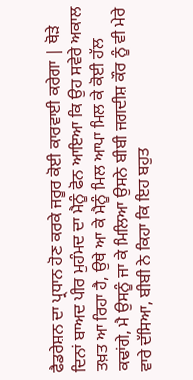ਫੈਡਰੇਸ਼ਨ ਦਾ ਪ੍ਰਧਾਨ ਹੋਣ ਕਰਕੇ ਜਰੂਰ ਕੋਈ ਕਾਰਵਾਈ ਕਰੇਗਾ | ਥੋੜੇ ਦਿਨਾਂ ਬਾਅਦ ਪੀਰ ਮੁਹੰਮਦ ਦਾ ਮੈਨੂੰ ਫੋਨ ਆਇਆ ਕਿ ਉਹ ਸਵੇਰੇ ਅਕਾਲ ਤਖ਼ਤ ਆ ਰਿਹਾ ਹੈ, ਉਥੇ ਆ ਕੇ ਮੈਨੂੰ ਮਿਲ ਆਪਾ ਮਿਲ ਕੇ ਕੋਈ ਹੱਲ ਕਢਾਂਗੇ, ਮੈ ਉਸਨੂੰ ਜਾ ਕੇ ਮਿਲਿਆ ਉਸਨੇ ਬੀਬੀ ਜਗਦੀਸ਼ ਕੌਰ ਨੂੰ ਵੀ ਮੇਰੇ ਵਾਰੇ ਦੱਸਿਆ, ਬੀਬੀ ਨੇ ਕਿਹਾ ਕਿ ਇਹ ਬਹੁਤ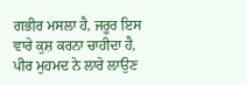ਗਭੀਰ ਮਸਲਾ ਹੈ, ਜਰੂਰ ਇਸ ਵਾਰੇ ਕੁਸ਼ ਕਰਨਾ ਚਾਹੀਦਾ ਹੈ, ਪੀਰ ਮੁਹਮਦ ਨੇ ਲਾਰੇ ਲਾਉਣ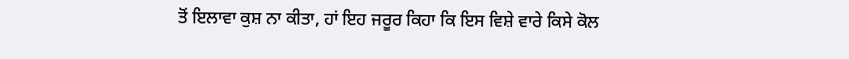ਤੋਂ ਇਲਾਵਾ ਕੁਸ਼ ਨਾ ਕੀਤਾ, ਹਾਂ ਇਹ ਜਰੂਰ ਕਿਹਾ ਕਿ ਇਸ ਵਿਸ਼ੇ ਵਾਰੇ ਕਿਸੇ ਕੋਲ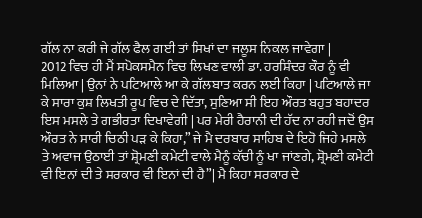ਗੱਲ ਨਾ ਕਰੀ ਜੇ ਗੱਲ ਫੈਲ ਗਈ ਤਾਂ ਸਿਖਾਂ ਦਾ ਜਲੂਸ ਨਿਕਲ ਜਾਵੇਗਾ |
2012 ਵਿਚ ਹੀ ਮੈਂ ਸਪੋਕਸਮੈਨ ਵਿਚ ਲਿਖਣ ਵਾਲੀ ਡਾ. ਹਰਸ਼ਿੰਦਰ ਕੌਰ ਨੂੰ ਵੀ ਮਿਲਿਆ | ਉਨਾਂ ਨੇ ਪਟਿਆਲੇ ਆ ਕੇ ਗੱਲਬਾਤ ਕਰਨ ਲਈ ਕਿਹਾ | ਪਟਿਆਲੇ ਜਾ ਕੇ ਸਾਰਾ ਕੁਸ਼ ਲਿਖਤੀ ਰੂਪ ਵਿਚ ਦੇ ਦਿੱਤਾ, ਸੁਣਿਆ ਸੀ ਇਹ ਔਰਤ ਬਹੁਤ ਬਹਾਦਰ ਇਸ ਮਸਲੇ ਤੇ ਗਭੀਰਤਾ ਦਿਖਾਵੇਗੀ | ਪਰ ਮੇਰੀ ਹੈਰਾਨੀ ਦੀ ਹੱਦ ਨਾ ਰਹੀ ਜਦੋਂ ਉਸ ਔਰਤ ਨੇ ਸਾਰੀ ਚਿਠੀ ਪੜ ਕੇ ਕਿਹਾ,” ਜੇ ਮੈ ਦਰਬਾਰ ਸਾਹਿਬ ਦੇ ਇਹੋ ਜਿਹੇ ਮਸਲੇ ਤੇ ਅਵਾਜ ਉਠਾਈ ਤਾਂ ਸ਼੍ਰੋਮਣੀ ਕਮੇਟੀ ਵਾਲੇ ਮੈਨੂੰ ਕੱਚੀ ਨੂੰ ਖਾ ਜਾਂਣਗੇ, ਸ਼੍ਰੋਮਣੀ ਕਮੇਟੀ ਵੀ ਇਨਾਂ ਦੀ ਤੇ ਸਰਕਾਰ ਵੀ ਇਨਾਂ ਦੀ ਹੈ”| ਮੈ ਕਿਹਾ ਸਰਕਾਰ ਦੇ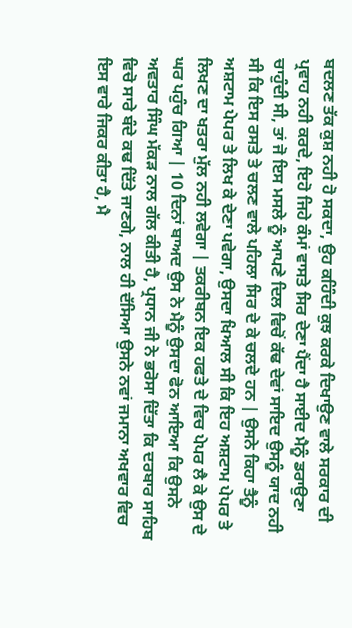ਬਦਲਣ ਤੱਕ ਕੁਸ਼ ਨਹੀ ਹੋ ਸਕਦਾ, ਉਹ ਕਹਿੰਦੀ ਕੁਝ ਕਰਕੇ ਦਿਖਾਉਣ ਵਾਲੇ ਸਰਕਾਰ ਦੀ ਪ੍ਰਵਾਹ ਨਹੀ ਕਰਦੇ, ਇਹੋ ਜਿਹੇ ਕੰਮਾਂ ਵਾਸਤੇ ਸਿਰ ਦੇਣਾ ਪੈਂਦਾ ਹੈ ਸਾਈਦ ਮੈਨੂੰ ਡਰਾਉਣਾ ਚਾਹੁੰਦੀ ਸੀ, ਤਾਂ ਜੋ ਇਸ ਮਸਲੇ ਨੂੰ ਆਪਣੇ ਦਿਲ ਵਿਚੋਂ ਕੱਢ ਦੇਵਾਂ ਸਾਇਦ ਉਸਨੂੰ ਯਾਦ ਨਹੀ ਸੀ ਕਿ ਇਸ ਰਸਤੇ ਤੇ ਚਲਣ ਵਾਲੇ ਪਹਿਲਾ ਸਿਰ ਦੇ ਕੇ ਚਲਦੇ ਹਨ | ਉਸਨੇ ਕਿਹਾ ਤੈਨੂੰ ਅਸ਼ਟਾਮ ਪੇਪਰ ਤੇ ਲਿਖ ਕੇ ਦੇਣਾ ਪਵੇਗਾ, ਉਸਦਾ ਖਿਆਲ ਸੀ ਕਿ ਇਹ ਅਸ਼ਟਾਮ ਪੇਪਰ ਤੇ ਲਿਖਣ ਦਾ ਖਤਰਾ ਮੁੱਲ ਨਹੀ ਲਵੇਗਾ | ਤਕਰੀਬਨ ਇਕ ਹਫਤੇ ਦੇ ਵਿਚ ਪੇਪਰ ਲੈ ਕੇ ਉਸ ਦੇ ਘਰ ਪਹੁੰਚ ਗਿਆ | 10 ਦਿਨਾਂ ਬਾਅਦ ਉਸ ਨੇ ਮੈਨੂੰ ਉਸਦਾ ਫੋਨ ਆਇਆ ਕਿ ਉਸਨੇ ਅਵਤਾਰ ਸਿੰਘ ਮੱਕੜ ਨਾਲ ਗੱਲ ਕੀਤੀ ਹੈ, ਪ੍ਰਧਾਨ ਜੀ ਨੇ ਭਰੋਸਾ ਦਿੱਤਾ ਕਿ ਦਰਬਾਰ ਸਾਹਿਬ ਵਿਚੋ ਸਾਰੇ ਬੰਦੇ ਕਢ ਦਿੱਤੇ ਜਾਣਗੇ, ਨਾਲ ਹੀ ਦੱਸਿਆ ਉਸਨੇ ਨਵਾਂ ਜਮਾਨਾ ਅਖਵਾਰ ਵਿਚ ਇਸ ਵਾਰੇ ਜਿਕਰ ਕੀਤਾ ਹੈ, ਮੈ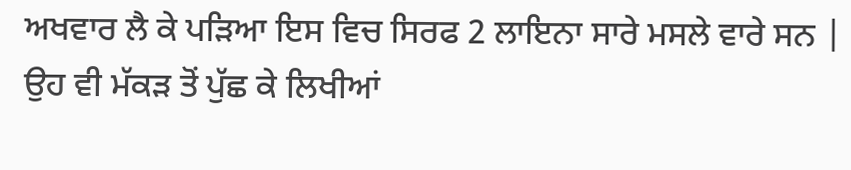ਅਖਵਾਰ ਲੈ ਕੇ ਪੜਿਆ ਇਸ ਵਿਚ ਸਿਰਫ 2 ਲਾਇਨਾ ਸਾਰੇ ਮਸਲੇ ਵਾਰੇ ਸਨ | ਉਹ ਵੀ ਮੱਕੜ ਤੋਂ ਪੁੱਛ ਕੇ ਲਿਖੀਆਂ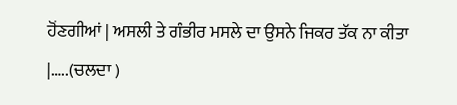ਹੋਂਣਗੀਆਂ | ਅਸਲੀ ਤੇ ਗੰਭੀਰ ਮਸਲੇ ਦਾ ਉਸਨੇ ਜਿਕਰ ਤੱਕ ਨਾ ਕੀਤਾ |…..(ਚਲਦਾ )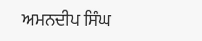ਅਮਨਦੀਪ ਸਿੰਘ